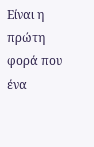Είναι η πρώτη φορά που ένα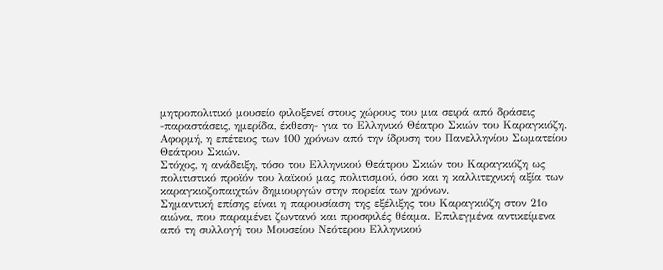μητροπολιτικό μουσείο φιλοξενεί στους χώρους του μια σειρά από δράσεις -παραστάσεις, ημερίδα, έκθεση- για το Ελληνικό Θέατρο Σκιών του Καραγκιόζη. Αφορμή, η επέτειος των 100 χρόνων από την ίδρυση του Πανελληνίου Σωματείου Θεάτρου Σκιών.
Στόχος, η ανάδειξη, τόσο του Ελληνικού Θεάτρου Σκιών του Καραγκιόζη ως πολιτιστικό προϊόν του λαϊκού μας πολιτισμού, όσο και η καλλιτεχνική αξία των καραγκιοζοπαιχτών δημιουργών στην πορεία των χρόνων.
Σημαντική επίσης είναι η παρουσίαση της εξέλιξης του Καραγκιόζη στον 21ο αιώνα, που παραμένει ζωντανό και προσφιλές θέαμα. Επιλεγμένα αντικείμενα από τη συλλογή του Μουσείου Νεότερου Ελληνικού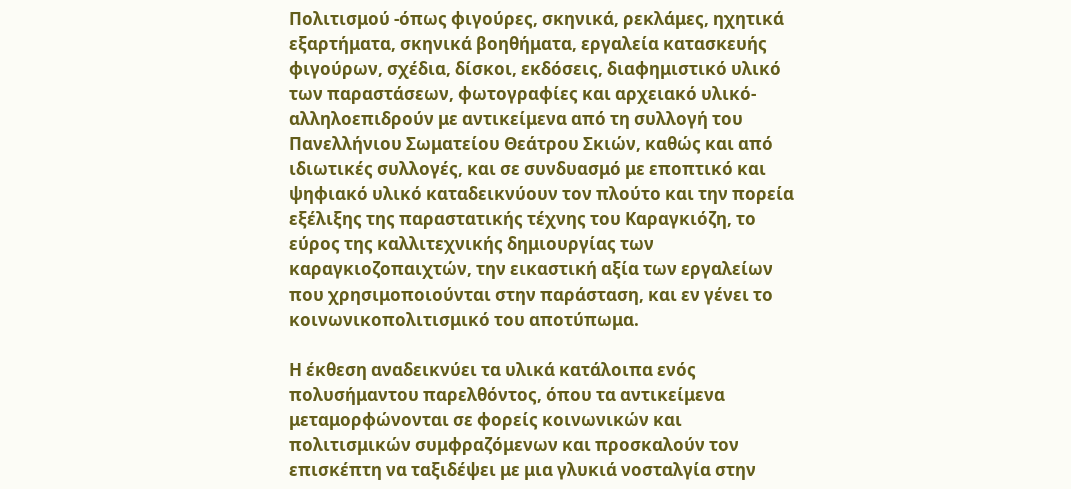Πολιτισμού -όπως φιγούρες, σκηνικά, ρεκλάμες, ηχητικά εξαρτήματα, σκηνικά βοηθήματα, εργαλεία κατασκευής φιγούρων, σχέδια, δίσκοι, εκδόσεις, διαφημιστικό υλικό των παραστάσεων, φωτογραφίες και αρχειακό υλικό- αλληλοεπιδρούν με αντικείμενα από τη συλλογή του Πανελλήνιου Σωματείου Θεάτρου Σκιών, καθώς και από ιδιωτικές συλλογές, και σε συνδυασμό με εποπτικό και ψηφιακό υλικό καταδεικνύουν τον πλούτο και την πορεία εξέλιξης της παραστατικής τέχνης του Καραγκιόζη, το εύρος της καλλιτεχνικής δημιουργίας των καραγκιοζοπαιχτών, την εικαστική αξία των εργαλείων που χρησιμοποιούνται στην παράσταση, και εν γένει το κοινωνικοπολιτισμικό του αποτύπωμα.

Η έκθεση αναδεικνύει τα υλικά κατάλοιπα ενός πολυσήμαντου παρελθόντος, όπου τα αντικείμενα μεταμορφώνονται σε φορείς κοινωνικών και πολιτισμικών συμφραζόμενων και προσκαλούν τον επισκέπτη να ταξιδέψει με μια γλυκιά νοσταλγία στην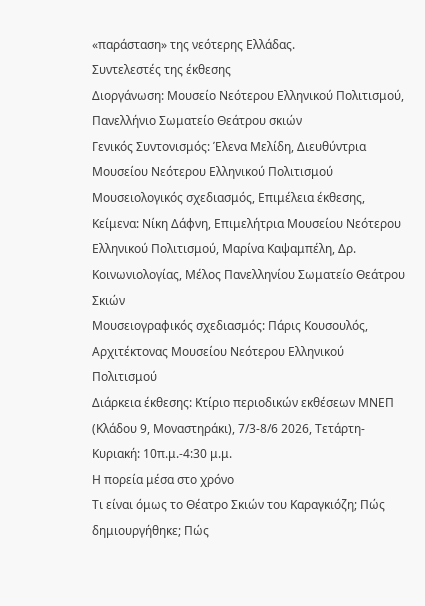«παράσταση» της νεότερης Ελλάδας.
Συντελεστές της έκθεσης
Διοργάνωση: Μουσείο Νεότερου Ελληνικού Πολιτισμού, Πανελλήνιο Σωματείο Θεάτρου σκιών
Γενικός Συντονισμός: Έλενα Μελίδη, Διευθύντρια Μουσείου Νεότερου Ελληνικού Πολιτισμού
Μουσειολογικός σχεδιασμός, Επιμέλεια έκθεσης, Κείμενα: Νίκη Δάφνη, Επιμελήτρια Μουσείου Νεότερου Ελληνικού Πολιτισμού, Μαρίνα Καψαμπέλη, Δρ. Κοινωνιολογίας, Μέλος Πανελληνίου Σωματείο Θεάτρου Σκιών
Μουσειογραφικός σχεδιασμός: Πάρις Κουσουλός, Αρχιτέκτονας Μουσείου Νεότερου Ελληνικού Πολιτισμού
Διάρκεια έκθεσης: Κτίριο περιοδικών εκθέσεων ΜΝΕΠ (Κλάδου 9, Μοναστηράκι), 7/3-8/6 2026, Τετάρτη-Κυριακή: 10π.μ.-4:30 μ.μ.
Η πορεία μέσα στο χρόνο
Τι είναι όμως το Θέατρο Σκιών του Καραγκιόζη; Πώς δημιουργήθηκε; Πώς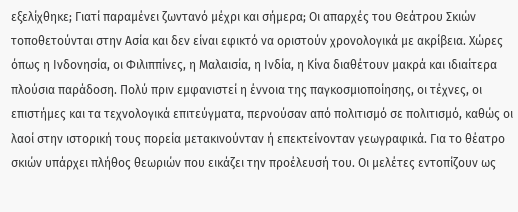εξελίχθηκε; Γιατί παραμένει ζωντανό μέχρι και σήμερα; Οι απαρχές του Θεάτρου Σκιών τοποθετούνται στην Ασία και δεν είναι εφικτό να οριστούν χρονολογικά με ακρίβεια. Χώρες όπως η Ινδονησία, οι Φιλιππίνες, η Μαλαισία, η Ινδία, η Κίνα διαθέτουν μακρά και ιδιαίτερα πλούσια παράδοση. Πολύ πριν εμφανιστεί η έννοια της παγκοσμιοποίησης, οι τέχνες, οι επιστήμες και τα τεχνολογικά επιτεύγματα, περνούσαν από πολιτισμό σε πολιτισμό, καθώς οι λαοί στην ιστορική τους πορεία μετακινούνταν ή επεκτείνονταν γεωγραφικά. Για το θέατρο σκιών υπάρχει πλήθος θεωριών που εικάζει την προέλευσή του. Οι μελέτες εντοπίζουν ως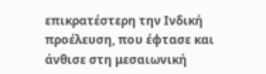επικρατέστερη την Ινδική προέλευση, που έφτασε και άνθισε στη μεσαιωνική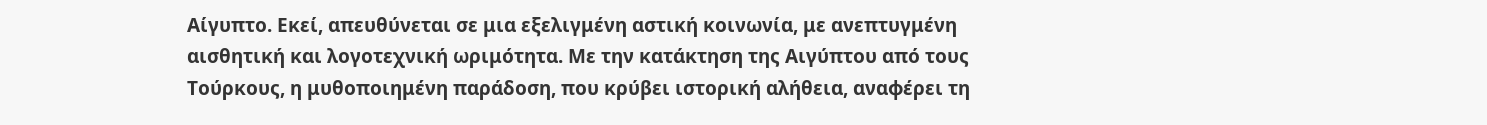Αίγυπτο. Εκεί, απευθύνεται σε μια εξελιγμένη αστική κοινωνία, με ανεπτυγμένη αισθητική και λογοτεχνική ωριμότητα. Με την κατάκτηση της Αιγύπτου από τους Τούρκους, η μυθοποιημένη παράδοση, που κρύβει ιστορική αλήθεια, αναφέρει τη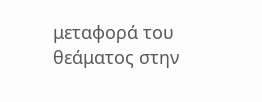μεταφορά του θεάματος στην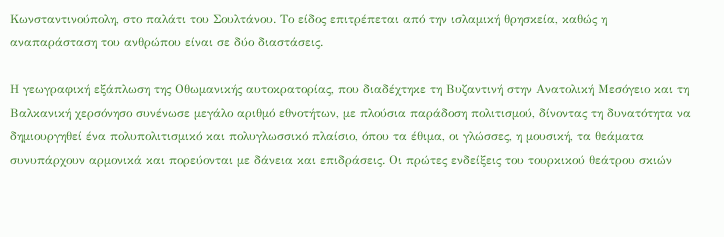Κωνσταντινούπολη, στο παλάτι του Σουλτάνου. Το είδος επιτρέπεται από την ισλαμική θρησκεία, καθώς η αναπαράσταση του ανθρώπου είναι σε δύο διαστάσεις.

Η γεωγραφική εξάπλωση της Οθωμανικής αυτοκρατορίας, που διαδέχτηκε τη Βυζαντινή στην Ανατολική Μεσόγειο και τη Βαλκανική χερσόνησο συνένωσε μεγάλο αριθμό εθνοτήτων, με πλούσια παράδοση πολιτισμού, δίνοντας τη δυνατότητα να δημιουργηθεί ένα πολυπολιτισμικό και πολυγλωσσικό πλαίσιο, όπου τα έθιμα, οι γλώσσες, η μουσική, τα θεάματα συνυπάρχουν αρμονικά και πορεύονται με δάνεια και επιδράσεις. Οι πρώτες ενδείξεις του τουρκικού θεάτρου σκιών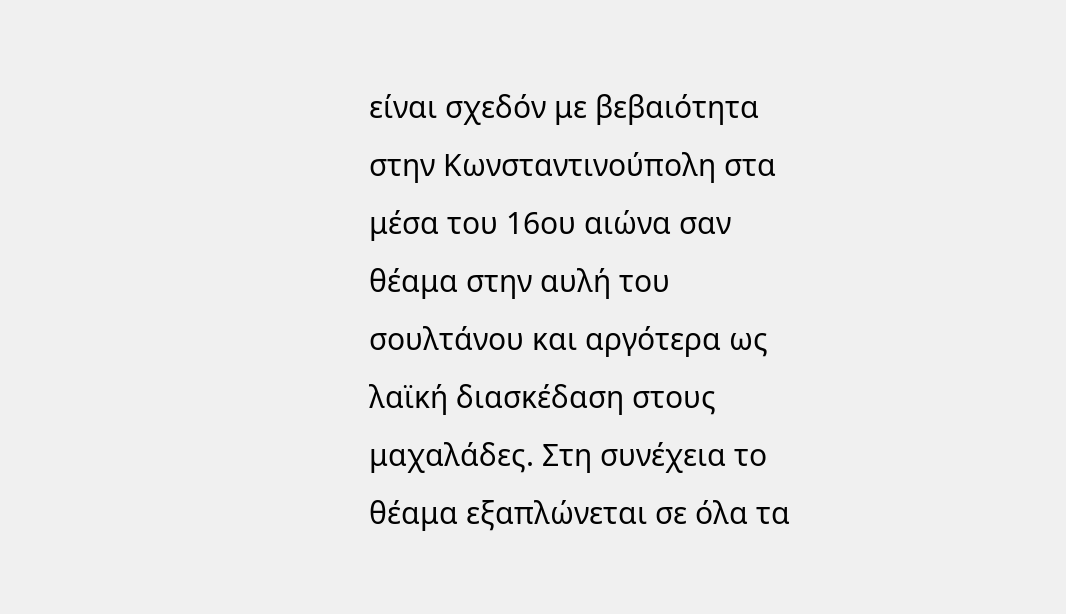είναι σχεδόν με βεβαιότητα στην Κωνσταντινούπολη στα μέσα του 16ου αιώνα σαν θέαμα στην αυλή του σουλτάνου και αργότερα ως λαϊκή διασκέδαση στους μαχαλάδες. Στη συνέχεια το θέαμα εξαπλώνεται σε όλα τα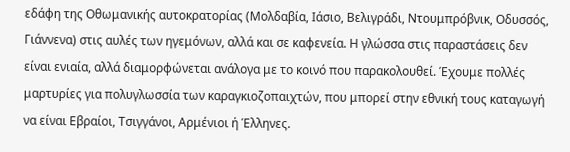εδάφη της Οθωμανικής αυτοκρατορίας (Μολδαβία, Ιάσιο, Βελιγράδι, Ντουμπρόβνικ, Οδυσσός, Γιάννενα) στις αυλές των ηγεμόνων, αλλά και σε καφενεία. Η γλώσσα στις παραστάσεις δεν είναι ενιαία, αλλά διαμορφώνεται ανάλογα με το κοινό που παρακολουθεί. Έχουμε πολλές μαρτυρίες για πολυγλωσσία των καραγκιοζοπαιχτών, που μπορεί στην εθνική τους καταγωγή να είναι Εβραίοι, Τσιγγάνοι, Αρμένιοι ή Έλληνες.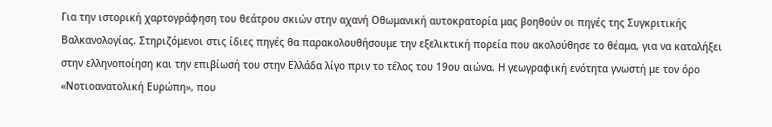Για την ιστορική χαρτογράφηση του θεάτρου σκιών στην αχανή Οθωμανική αυτοκρατορία μας βοηθούν οι πηγές της Συγκριτικής Βαλκανολογίας. Στηριζόμενοι στις ίδιες πηγές θα παρακολουθήσουμε την εξελικτική πορεία που ακολούθησε το θέαμα, για να καταλήξει στην ελληνοποίηση και την επιβίωσή του στην Ελλάδα λίγο πριν το τέλος του 19ου αιώνα. Η γεωγραφική ενότητα γνωστή με τον όρο «Νοτιοανατολική Ευρώπη», που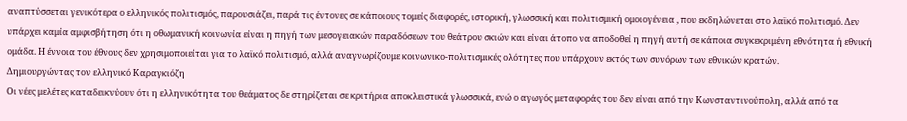αναπτύσσεται γενικότερα ο ελληνικός πολιτισμός, παρουσιάζει, παρά τις έντονες σε κάποιους τομείς διαφορές, ιστορική, γλωσσική και πολιτισμική ομοιογένεια , που εκδηλώνεται στο λαϊκό πολιτισμό. Δεν υπάρχει καμία αμφισβήτηση ότι η οθωμανική κοινωνία είναι η πηγή των μεσογειακών παραδόσεων του θεάτρου σκιών και είναι άτοπο να αποδοθεί η πηγή αυτή σε κάποια συγκεκριμένη εθνότητα ή εθνική ομάδα. Η έννοια του έθνους δεν χρησιμοποιείται για το λαϊκό πολιτισμό, αλλά αναγνωρίζουμε κοινωνικο-πολιτισμικές ολότητες που υπάρχουν εκτός των συνόρων των εθνικών κρατών.
Δημιουργώντας τον ελληνικό Καραγκιόζη
Οι νέες μελέτες καταδεικνύουν ότι η ελληνικότητα του θεάματος δε στηρίζεται σε κριτήρια αποκλειστικά γλωσσικά, ενώ ο αγωγός μεταφοράς του δεν είναι από την Κωνσταντινούπολη, αλλά από τα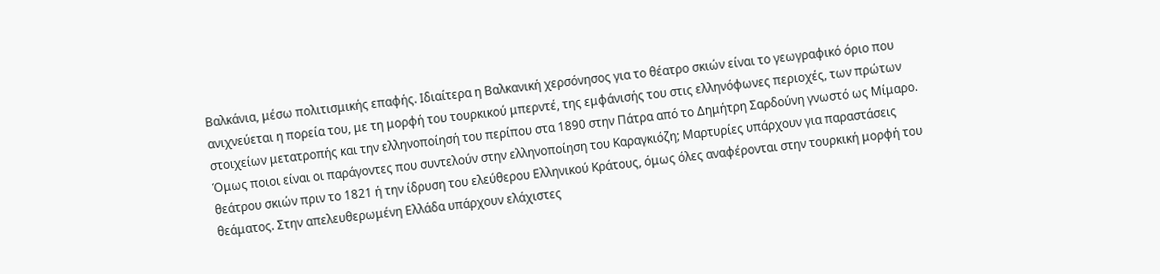Βαλκάνια, μέσω πολιτισμικής επαφής. Ιδιαίτερα η Βαλκανική χερσόνησος για το θέατρο σκιών είναι το γεωγραφικό όριο που ανιχνεύεται η πορεία του, με τη μορφή του τουρκικού μπερντέ, της εμφάνισής του στις ελληνόφωνες περιοχές, των πρώτων στοιχείων μετατροπής και την ελληνοποίησή του περίπου στα 1890 στην Πάτρα από το Δημήτρη Σαρδούνη γνωστό ως Μίμαρο. Όμως ποιοι είναι οι παράγοντες που συντελούν στην ελληνοποίηση του Καραγκιόζη; Μαρτυρίες υπάρχουν για παραστάσεις θεάτρου σκιών πριν το 1821 ή την ίδρυση του ελεύθερου Ελληνικού Κράτους, όμως όλες αναφέρονται στην τουρκική μορφή του θεάματος. Στην απελευθερωμένη Ελλάδα υπάρχουν ελάχιστες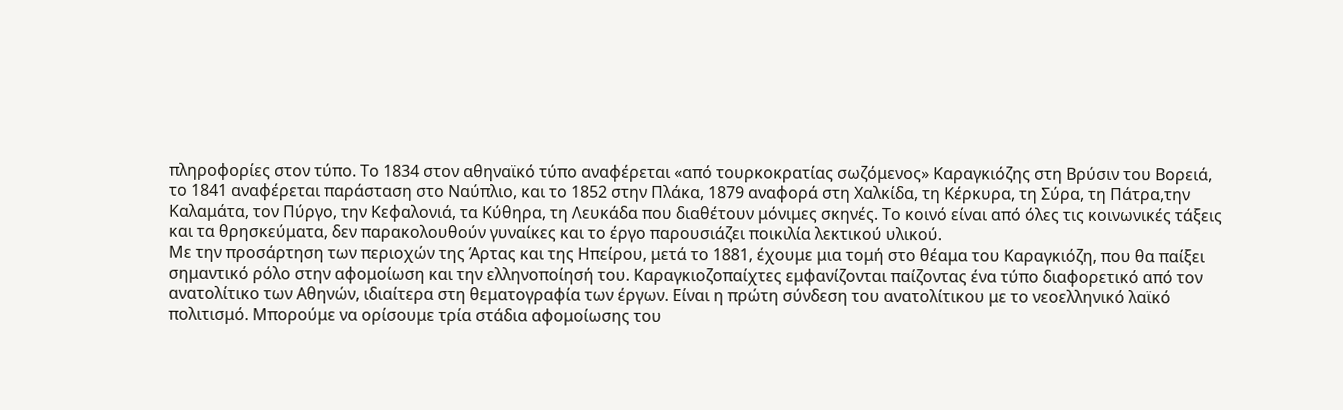πληροφορίες στον τύπο. Το 1834 στον αθηναϊκό τύπο αναφέρεται «από τουρκοκρατίας σωζόμενος» Καραγκιόζης στη Βρύσιν του Βορειά, το 1841 αναφέρεται παράσταση στο Ναύπλιο, και το 1852 στην Πλάκα, 1879 αναφορά στη Χαλκίδα, τη Κέρκυρα, τη Σύρα, τη Πάτρα,την Καλαμάτα, τον Πύργο, την Κεφαλονιά, τα Κύθηρα, τη Λευκάδα που διαθέτουν μόνιμες σκηνές. Το κοινό είναι από όλες τις κοινωνικές τάξεις και τα θρησκεύματα, δεν παρακολουθούν γυναίκες και το έργο παρουσιάζει ποικιλία λεκτικού υλικού.
Με την προσάρτηση των περιοχών της Άρτας και της Ηπείρου, μετά το 1881, έχουμε μια τομή στο θέαμα του Καραγκιόζη, που θα παίξει σημαντικό ρόλο στην αφομοίωση και την ελληνοποίησή του. Καραγκιοζοπαίχτες εμφανίζονται παίζοντας ένα τύπο διαφορετικό από τον ανατολίτικο των Αθηνών, ιδιαίτερα στη θεματογραφία των έργων. Είναι η πρώτη σύνδεση του ανατολίτικου με το νεοελληνικό λαϊκό πολιτισμό. Μπορούμε να ορίσουμε τρία στάδια αφομοίωσης του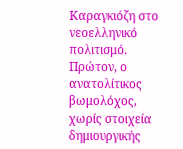Καραγκιόζη στο νεοελληνικό πολιτισμό. Πρώτον, ο ανατολίτικος βωμολόχος, χωρίς στοιχεία δημιουργικής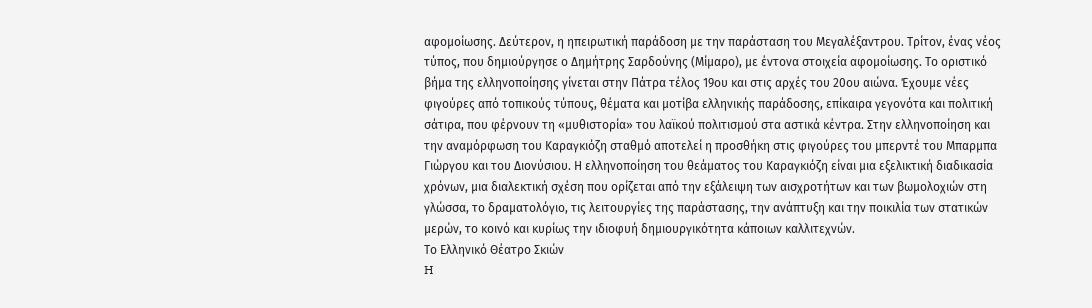αφομοίωσης. Δεύτερον, η ηπειρωτική παράδοση με την παράσταση του Μεγαλέξαντρου. Τρίτον, ένας νέος τύπος, που δημιούργησε ο Δημήτρης Σαρδούνης (Μίμαρο), με έντονα στοιχεία αφομοίωσης. Το οριστικό βήμα της ελληνοποίησης γίνεται στην Πάτρα τέλος 19ου και στις αρχές του 20ου αιώνα. Έχουμε νέες φιγούρες από τοπικούς τύπους, θέματα και μοτίβα ελληνικής παράδοσης, επίκαιρα γεγονότα και πολιτική σάτιρα, που φέρνουν τη «μυθιστορία» του λαϊκού πολιτισμού στα αστικά κέντρα. Στην ελληνοποίηση και την αναμόρφωση του Καραγκιόζη σταθμό αποτελεί η προσθήκη στις φιγούρες του μπερντέ του Μπαρμπα Γιώργου και του Διονύσιου. Η ελληνοποίηση του θεάματος του Καραγκιόζη είναι μια εξελικτική διαδικασία χρόνων, μια διαλεκτική σχέση που ορίζεται από την εξάλειψη των αισχροτήτων και των βωμολοχιών στη γλώσσα, το δραματολόγιο, τις λειτουργίες της παράστασης, την ανάπτυξη και την ποικιλία των στατικών μερών, το κοινό και κυρίως την ιδιοφυή δημιουργικότητα κάποιων καλλιτεχνών.
Το Ελληνικό Θέατρο Σκιών
H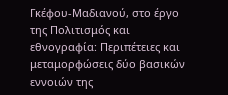Γκέφου-Μαδιανού, στο έργο της Πολιτισμός και εθνογραφία: Περιπέτειες και μεταμορφώσεις δύο βασικών εννοιών της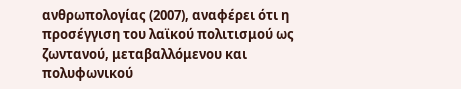ανθρωπολογίας (2007), αναφέρει ότι η προσέγγιση του λαϊκού πολιτισμού ως ζωντανού, μεταβαλλόμενου και πολυφωνικού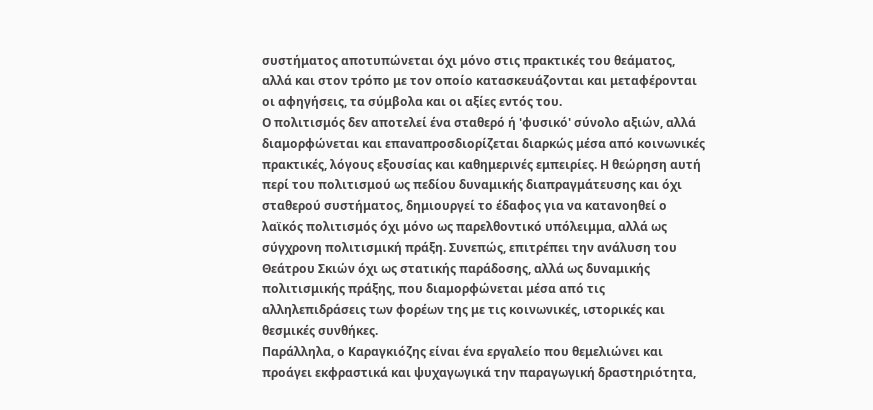συστήματος αποτυπώνεται όχι μόνο στις πρακτικές του θεάματος, αλλά και στον τρόπο με τον οποίο κατασκευάζονται και μεταφέρονται οι αφηγήσεις, τα σύμβολα και οι αξίες εντός του.
Ο πολιτισμός δεν αποτελεί ένα σταθερό ή 'φυσικό' σύνολο αξιών, αλλά διαμορφώνεται και επαναπροσδιορίζεται διαρκώς μέσα από κοινωνικές πρακτικές, λόγους εξουσίας και καθημερινές εμπειρίες. Η θεώρηση αυτή περί του πολιτισμού ως πεδίου δυναμικής διαπραγμάτευσης και όχι σταθερού συστήματος, δημιουργεί το έδαφος για να κατανοηθεί ο λαϊκός πολιτισμός όχι μόνο ως παρελθοντικό υπόλειμμα, αλλά ως σύγχρονη πολιτισμική πράξη. Συνεπώς, επιτρέπει την ανάλυση του Θεάτρου Σκιών όχι ως στατικής παράδοσης, αλλά ως δυναμικής πολιτισμικής πράξης, που διαμορφώνεται μέσα από τις αλληλεπιδράσεις των φορέων της με τις κοινωνικές, ιστορικές και θεσμικές συνθήκες.
Παράλληλα, ο Καραγκιόζης είναι ένα εργαλείο που θεμελιώνει και προάγει εκφραστικά και ψυχαγωγικά την παραγωγική δραστηριότητα,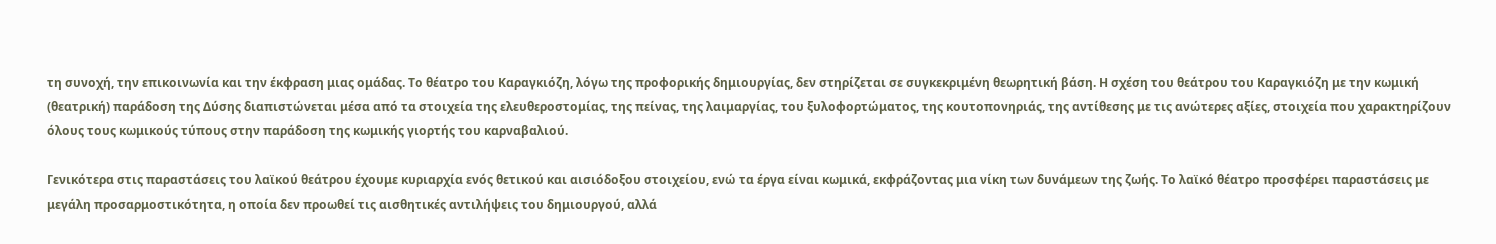τη συνοχή, την επικοινωνία και την έκφραση μιας ομάδας. Το θέατρο του Καραγκιόζη, λόγω της προφορικής δημιουργίας, δεν στηρίζεται σε συγκεκριμένη θεωρητική βάση. Η σχέση του θεάτρου του Καραγκιόζη με την κωμική (θεατρική) παράδοση της Δύσης διαπιστώνεται μέσα από τα στοιχεία της ελευθεροστομίας, της πείνας, της λαιμαργίας, του ξυλοφορτώματος, της κουτοπονηριάς, της αντίθεσης με τις ανώτερες αξίες, στοιχεία που χαρακτηρίζουν όλους τους κωμικούς τύπους στην παράδοση της κωμικής γιορτής του καρναβαλιού.

Γενικότερα στις παραστάσεις του λαϊκού θεάτρου έχουμε κυριαρχία ενός θετικού και αισιόδοξου στοιχείου, ενώ τα έργα είναι κωμικά, εκφράζοντας μια νίκη των δυνάμεων της ζωής. Το λαϊκό θέατρο προσφέρει παραστάσεις με μεγάλη προσαρμοστικότητα, η οποία δεν προωθεί τις αισθητικές αντιλήψεις του δημιουργού, αλλά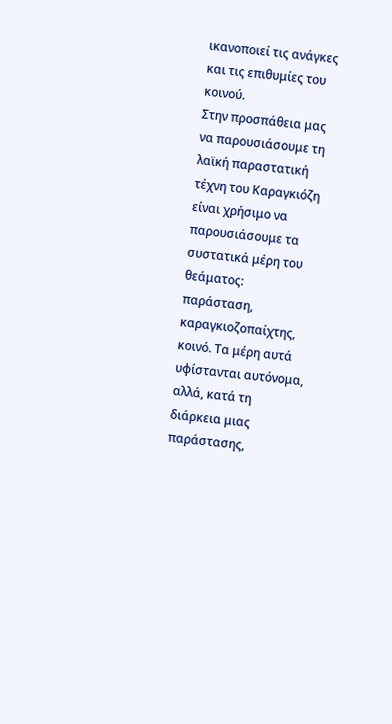ικανοποιεί τις ανάγκες και τις επιθυμίες του κοινού.
Στην προσπάθεια μας να παρουσιάσουμε τη λαϊκή παραστατική τέχνη του Καραγκιόζη είναι χρήσιμο να παρουσιάσουμε τα συστατικά μέρη του θεάματος: παράσταση, καραγκιοζοπαίχτης, κοινό. Τα μέρη αυτά υφίστανται αυτόνομα, αλλά, κατά τη διάρκεια μιας παράστασης,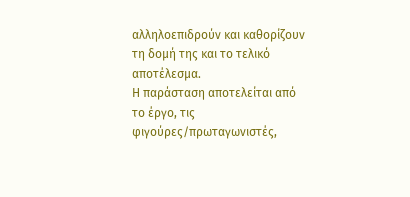αλληλοεπιδρούν και καθορίζουν τη δομή της και το τελικό αποτέλεσμα.
Η παράσταση αποτελείται από το έργο, τις φιγούρες/πρωταγωνιστές,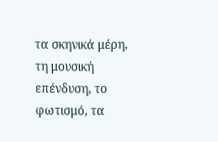τα σκηνικά μέρη, τη μουσική επένδυση, το φωτισμό, τα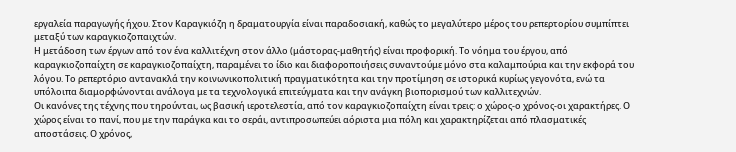εργαλεία παραγωγής ήχου. Στον Καραγκιόζη η δραματουργία είναι παραδοσιακή, καθώς το μεγαλύτερο μέρος του ρεπερτορίου συμπίπτει μεταξύ των καραγκιοζοπαιχτών.
Η μετάδοση των έργων από τον ένα καλλιτέχνη στον άλλο (μάστορας-μαθητής) είναι προφορική. Το νόημα του έργου, από καραγκιοζοπαίχτη σε καραγκιοζοπαίχτη, παραμένει το ίδιο και διαφοροποιήσεις συναντούμε μόνο στα καλαμπούρια και την εκφορά του λόγου. Το ρεπερτόριο αντανακλά την κοινωνικοπολιτική πραγματικότητα και την προτίμηση σε ιστορικά κυρίως γεγονότα, ενώ τα υπόλοιπα διαμορφώνονται ανάλογα με τα τεχνολογικά επιτεύγματα και την ανάγκη βιοπορισμού των καλλιτεχνών.
Oι κανόνες της τέχνης που τηρούνται, ως βασική ιεροτελεστία, από τον καραγκιοζοπαίχτη είναι τρεις: ο χώρος-ο χρόνος-οι χαρακτήρες. Ο χώρος είναι το πανί, που με την παράγκα και το σεράι, αντιπροσωπεύει αόριστα μια πόλη και χαρακτηρίζεται από πλασματικές αποστάσεις. Ο χρόνος,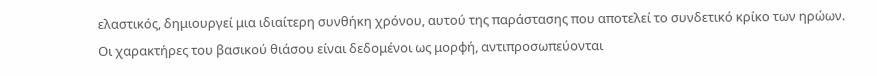ελαστικός, δημιουργεί μια ιδιαίτερη συνθήκη χρόνου, αυτού της παράστασης που αποτελεί το συνδετικό κρίκο των ηρώων.
Οι χαρακτήρες του βασικού θιάσου είναι δεδομένοι ως μορφή, αντιπροσωπεύονται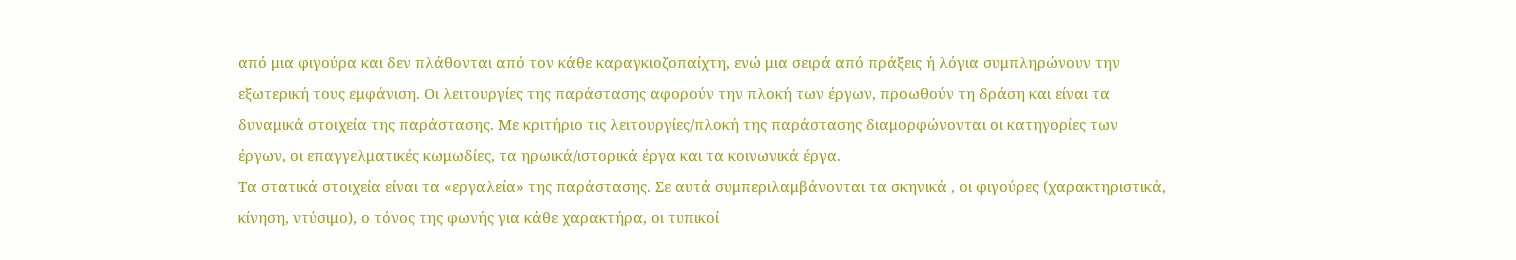από μια φιγούρα και δεν πλάθονται από τον κάθε καραγκιοζοπαίχτη, ενώ μια σειρά από πράξεις ή λόγια συμπληρώνουν την εξωτερική τους εμφάνιση. Οι λειτουργίες της παράστασης αφορούν την πλοκή των έργων, προωθούν τη δράση και είναι τα δυναμικά στοιχεία της παράστασης. Με κριτήριο τις λειτουργίες/πλοκή της παράστασης διαμορφώνονται οι κατηγορίες των έργων, οι επαγγελματικές κωμωδίες, τα ηρωικά/ιστορικά έργα και τα κοινωνικά έργα.
Τα στατικά στοιχεία είναι τα «εργαλεία» της παράστασης. Σε αυτά συμπεριλαμβάνονται τα σκηνικά , οι φιγούρες (χαρακτηριστικά, κίνηση, ντύσιμο), ο τόνος της φωνής για κάθε χαρακτήρα, οι τυπικοί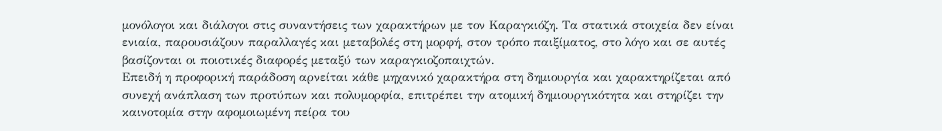μονόλογοι και διάλογοι στις συναντήσεις των χαρακτήρων με τον Καραγκιόζη. Τα στατικά στοιχεία δεν είναι ενιαία, παρουσιάζουν παραλλαγές και μεταβολές στη μορφή, στον τρόπο παιξίματος, στο λόγο και σε αυτές βασίζονται οι ποιοτικές διαφορές μεταξύ των καραγκιοζοπαιχτών.
Επειδή η προφορική παράδοση αρνείται κάθε μηχανικό χαρακτήρα στη δημιουργία και χαρακτηρίζεται από συνεχή ανάπλαση των προτύπων και πολυμορφία, επιτρέπει την ατομική δημιουργικότητα και στηρίζει την καινοτομία στην αφομοιωμένη πείρα του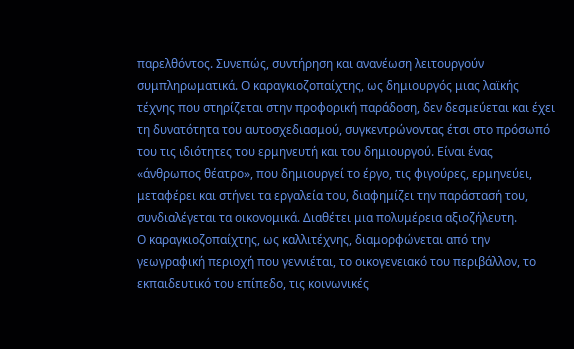παρελθόντος. Συνεπώς, συντήρηση και ανανέωση λειτουργούν συμπληρωματικά. Ο καραγκιοζοπαίχτης, ως δημιουργός μιας λαϊκής τέχνης που στηρίζεται στην προφορική παράδοση, δεν δεσμεύεται και έχει τη δυνατότητα του αυτοσχεδιασμού, συγκεντρώνοντας έτσι στο πρόσωπό του τις ιδιότητες του ερμηνευτή και του δημιουργού. Είναι ένας «άνθρωπος θέατρο», που δημιουργεί το έργο, τις φιγούρες, ερμηνεύει, μεταφέρει και στήνει τα εργαλεία του, διαφημίζει την παράστασή του, συνδιαλέγεται τα οικονομικά. Διαθέτει μια πολυμέρεια αξιοζήλευτη.
Ο καραγκιοζοπαίχτης, ως καλλιτέχνης, διαμορφώνεται από την γεωγραφική περιοχή που γεννιέται, το οικογενειακό του περιβάλλον, το εκπαιδευτικό του επίπεδο, τις κοινωνικές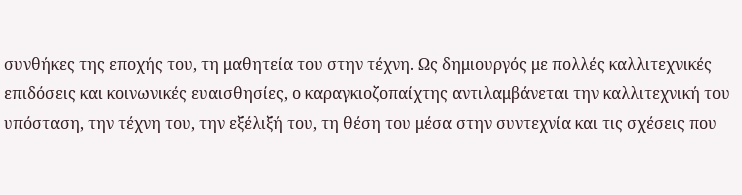συνθήκες της εποχής του, τη μαθητεία του στην τέχνη. Ως δημιουργός με πολλές καλλιτεχνικές επιδόσεις και κοινωνικές ευαισθησίες, ο καραγκιοζοπαίχτης αντιλαμβάνεται την καλλιτεχνική του υπόσταση, την τέχνη του, την εξέλιξή του, τη θέση του μέσα στην συντεχνία και τις σχέσεις που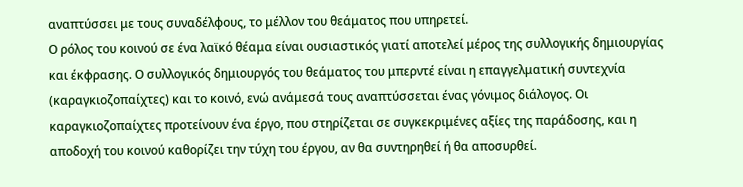αναπτύσσει με τους συναδέλφους, το μέλλον του θεάματος που υπηρετεί.
Ο ρόλος του κοινού σε ένα λαϊκό θέαμα είναι ουσιαστικός γιατί αποτελεί μέρος της συλλογικής δημιουργίας και έκφρασης. Ο συλλογικός δημιουργός του θεάματος του μπερντέ είναι η επαγγελματική συντεχνία (καραγκιοζοπαίχτες) και το κοινό, ενώ ανάμεσά τους αναπτύσσεται ένας γόνιμος διάλογος. Οι καραγκιοζοπαίχτες προτείνουν ένα έργο, που στηρίζεται σε συγκεκριμένες αξίες της παράδοσης, και η αποδοχή του κοινού καθορίζει την τύχη του έργου, αν θα συντηρηθεί ή θα αποσυρθεί.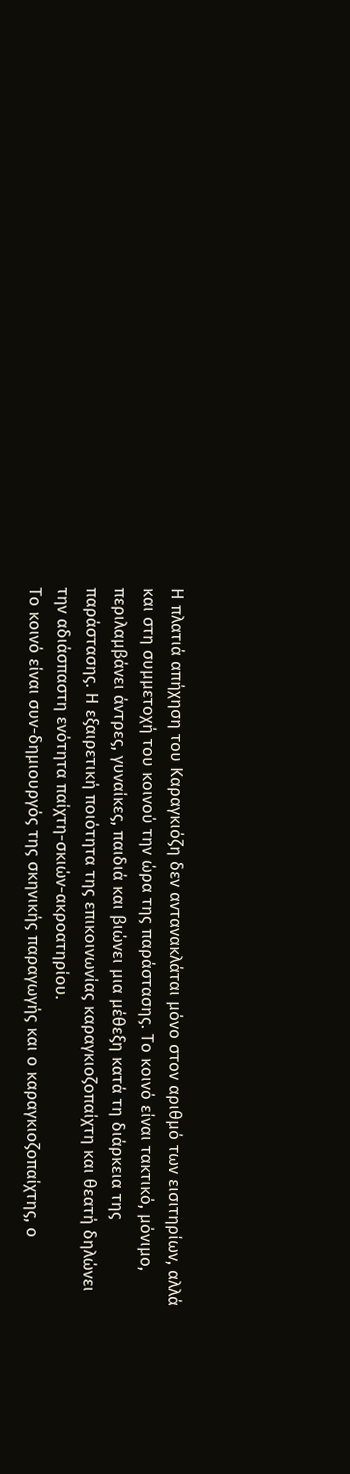Η πλατιά απήχηση του Καραγκιόζη δεν αντανακλάται μόνο στον αριθμό των εισιτηρίων, αλλά και στη συμμετοχή του κοινού την ώρα της παράστασης. Το κοινό είναι τακτικό, μόνιμο, περιλαμβάνει άντρες, γυναίκες, παιδιά και βιώνει μια μέθεξη κατά τη διάρκεια της παράστασης. Η εξαιρετική ποιότητα της επικοινωνίας καραγκιοζοπαίχτη και θεατή δηλώνει την αδιάσπαστη ενότητα παίχτη-σκιών-ακροατηρίου.
Το κοινό είναι συν-δημιουργός της σκηνικής παραγωγής και ο καραγκιοζοπαίχτης, ο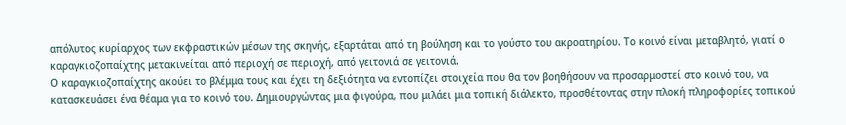απόλυτος κυρίαρχος των εκφραστικών μέσων της σκηνής, εξαρτάται από τη βούληση και το γούστο του ακροατηρίου. Το κοινό είναι μεταβλητό, γιατί ο καραγκιοζοπαίχτης μετακινείται από περιοχή σε περιοχή, από γειτονιά σε γειτονιά.
Ο καραγκιοζοπαίχτης ακούει το βλέμμα τους και έχει τη δεξιότητα να εντοπίζει στοιχεία που θα τον βοηθήσουν να προσαρμοστεί στο κοινό του, να κατασκευάσει ένα θέαμα για το κοινό του. Δημιουργώντας μια φιγούρα, που μιλάει μια τοπική διάλεκτο, προσθέτοντας στην πλοκή πληροφορίες τοπικού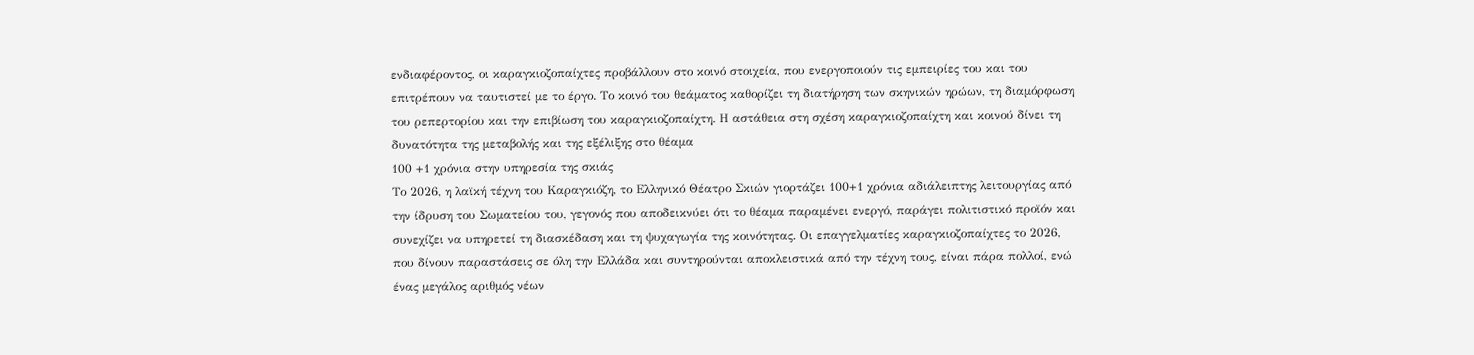ενδιαφέροντος, οι καραγκιοζοπαίχτες προβάλλουν στο κοινό στοιχεία, που ενεργοποιούν τις εμπειρίες του και του επιτρέπουν να ταυτιστεί με το έργο. Το κοινό του θεάματος καθορίζει τη διατήρηση των σκηνικών ηρώων, τη διαμόρφωση του ρεπερτορίου και την επιβίωση του καραγκιοζοπαίχτη. Η αστάθεια στη σχέση καραγκιοζοπαίχτη και κοινού δίνει τη δυνατότητα της μεταβολής και της εξέλιξης στο θέαμα
100 +1 χρόνια στην υπηρεσία της σκιάς
Το 2026, η λαϊκή τέχνη του Καραγκιόζη, το Ελληνικό Θέατρο Σκιών γιορτάζει 100+1 χρόνια αδιάλειπτης λειτουργίας από την ίδρυση του Σωματείου του, γεγονός που αποδεικνύει ότι το θέαμα παραμένει ενεργό, παράγει πολιτιστικό προϊόν και συνεχίζει να υπηρετεί τη διασκέδαση και τη ψυχαγωγία της κοινότητας. Οι επαγγελματίες καραγκιοζοπαίχτες το 2026, που δίνουν παραστάσεις σε όλη την Ελλάδα και συντηρούνται αποκλειστικά από την τέχνη τους, είναι πάρα πολλοί, ενώ ένας μεγάλος αριθμός νέων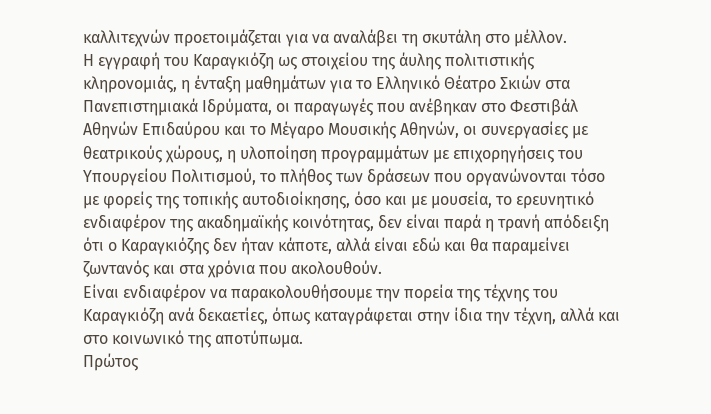καλλιτεχνών προετοιμάζεται για να αναλάβει τη σκυτάλη στο μέλλον.
Η εγγραφή του Καραγκιόζη ως στοιχείου της άυλης πολιτιστικής κληρονομιάς, η ένταξη μαθημάτων για το Ελληνικό Θέατρο Σκιών στα Πανεπιστημιακά Ιδρύματα, οι παραγωγές που ανέβηκαν στο Φεστιβάλ Αθηνών Επιδαύρου και το Μέγαρο Μουσικής Αθηνών, οι συνεργασίες με θεατρικούς χώρους, η υλοποίηση προγραμμάτων με επιχορηγήσεις του Υπουργείου Πολιτισμού, το πλήθος των δράσεων που οργανώνονται τόσο με φορείς της τοπικής αυτοδιοίκησης, όσο και με μουσεία, το ερευνητικό ενδιαφέρον της ακαδημαϊκής κοινότητας, δεν είναι παρά η τρανή απόδειξη ότι ο Καραγκιόζης δεν ήταν κάποτε, αλλά είναι εδώ και θα παραμείνει ζωντανός και στα χρόνια που ακολουθούν.
Είναι ενδιαφέρον να παρακολουθήσουμε την πορεία της τέχνης του Καραγκιόζη ανά δεκαετίες, όπως καταγράφεται στην ίδια την τέχνη, αλλά και στο κοινωνικό της αποτύπωμα.
Πρώτος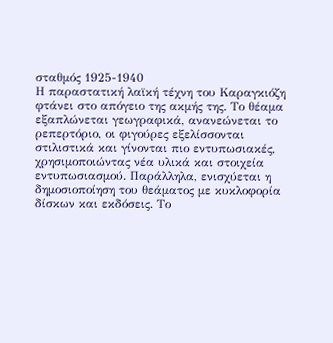σταθμός 1925-1940
Η παραστατική λαϊκή τέχνη του Καραγκιόζη φτάνει στο απόγειο της ακμής της. Το θέαμα εξαπλώνεται γεωγραφικά, ανανεώνεται το ρεπερτόριο, οι φιγούρες εξελίσσονται στιλιστικά και γίνονται πιο εντυπωσιακές, χρησιμοποιώντας νέα υλικά και στοιχεία εντυπωσιασμού. Παράλληλα, ενισχύεται η δημοσιοποίηση του θεάματος με κυκλοφορία δίσκων και εκδόσεις. Το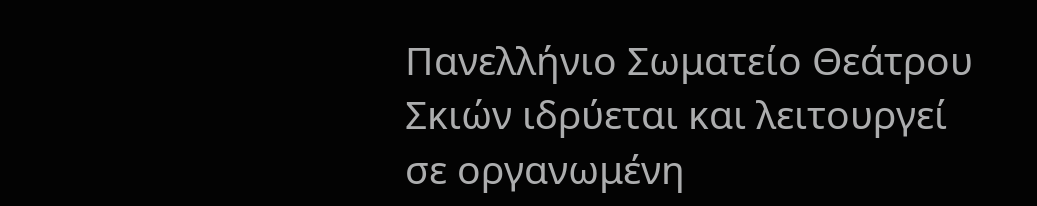Πανελλήνιο Σωματείο Θεάτρου Σκιών ιδρύεται και λειτουργεί σε οργανωμένη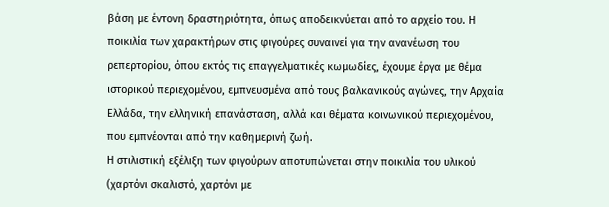βάση με έντονη δραστηριότητα, όπως αποδεικνύεται από το αρχείο του. Η ποικιλία των χαρακτήρων στις φιγούρες συναινεί για την ανανέωση του ρεπερτορίου, όπου εκτός τις επαγγελματικές κωμωδίες, έχουμε έργα με θέμα ιστορικού περιεχομένου, εμπνευσμένα από τους βαλκανικούς αγώνες, την Αρχαία Ελλάδα, την ελληνική επανάσταση, αλλά και θέματα κοινωνικού περιεχομένου, που εμπνέονται από την καθημερινή ζωή.
Η στιλιστική εξέλιξη των φιγούρων αποτυπώνεται στην ποικιλία του υλικού (χαρτόνι σκαλιστό, χαρτόνι με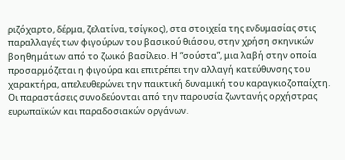ριζόχαρτο, δέρμα, ζελατίνα, τσίγκος), στα στοιχεία της ενδυμασίας στις παραλλαγές των φιγούρων του βασικού θιάσου, στην χρήση σκηνικών βοηθημάτων από το ζωικό βασίλειο. Η “σούστα”, μια λαβή στην οποία προσαρμόζεται η φιγούρα και επιτρέπει την αλλαγή κατεύθυνσης του χαρακτήρα, απελευθερώνει την παικτική δυναμική του καραγκιοζοπαίχτη.
Οι παραστάσεις συνοδεύονται από την παρουσία ζωντανής ορχήστρας ευρωπαϊκών και παραδοσιακών οργάνων.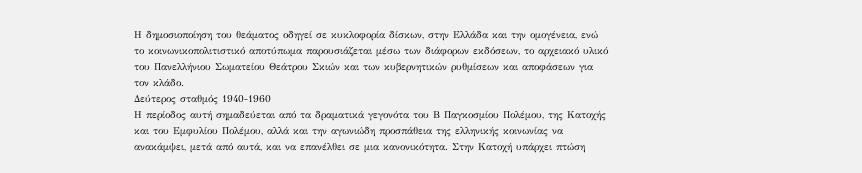Η δημοσιοποίηση του θεάματος οδηγεί σε κυκλοφορία δίσκων, στην Ελλάδα και την ομογένεια, ενώ το κοινωνικοπολιτιστικό αποτύπωμα παρουσιάζεται μέσω των διάφορων εκδόσεων, το αρχειακό υλικό του Πανελλήνιου Σωματείου Θεάτρου Σκιών και των κυβερνητικών ρυθμίσεων και αποφάσεων για τον κλάδο.
Δεύτερος σταθμός 1940-1960
Η περίοδος αυτή σημαδεύεται από τα δραματικά γεγονότα του Β Παγκοσμίου Πολέμου, της Κατοχής και του Εμφυλίου Πολέμου, αλλά και την αγωνιώδη προσπάθεια της ελληνικής κοινωνίας να ανακάμψει, μετά από αυτά, και να επανέλθει σε μια κανονικότητα. Στην Κατοχή υπάρχει πτώση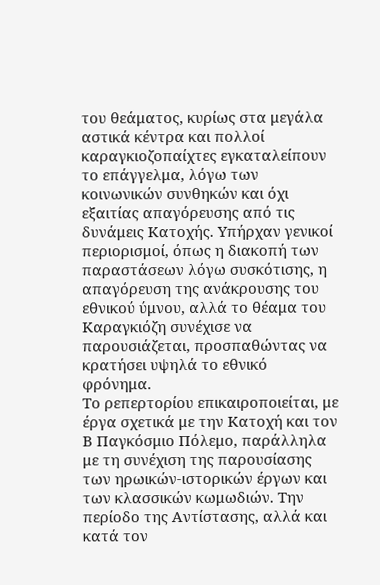του θεάματος, κυρίως στα μεγάλα αστικά κέντρα και πολλοί καραγκιοζοπαίχτες εγκαταλείπουν το επάγγελμα, λόγω των κοινωνικών συνθηκών και όχι εξαιτίας απαγόρευσης από τις δυνάμεις Κατοχής. Υπήρχαν γενικοί περιορισμοί, όπως η διακοπή των παραστάσεων λόγω συσκότισης, η απαγόρευση της ανάκρουσης του εθνικού ύμνου, αλλά το θέαμα του Καραγκιόζη συνέχισε να παρουσιάζεται, προσπαθώντας να κρατήσει υψηλά το εθνικό φρόνημα.
Το ρεπερτορίου επικαιροποιείται, με έργα σχετικά με την Κατοχή και τον Β Παγκόσμιο Πόλεμο, παράλληλα με τη συνέχιση της παρουσίασης των ηρωικών-ιστορικών έργων και των κλασσικών κωμωδιών. Την περίοδο της Αντίστασης, αλλά και κατά τον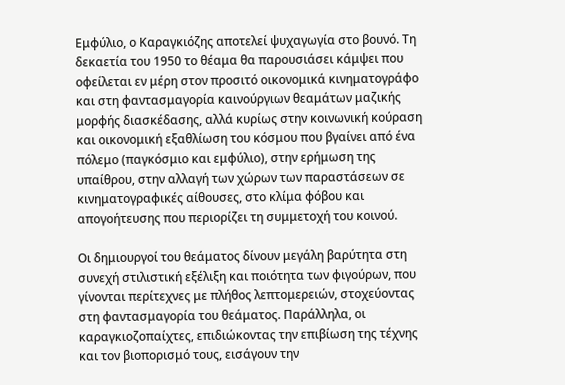Εμφύλιο, ο Καραγκιόζης αποτελεί ψυχαγωγία στο βουνό. Τη δεκαετία του 1950 το θέαμα θα παρουσιάσει κάμψει που οφείλεται εν μέρη στον προσιτό οικονομικά κινηματογράφο και στη φαντασμαγορία καινούργιων θεαμάτων μαζικής μορφής διασκέδασης, αλλά κυρίως στην κοινωνική κούραση και οικονομική εξαθλίωση του κόσμου που βγαίνει από ένα πόλεμο (παγκόσμιο και εμφύλιο), στην ερήμωση της υπαίθρου, στην αλλαγή των χώρων των παραστάσεων σε κινηματογραφικές αίθουσες, στο κλίμα φόβου και απογοήτευσης που περιορίζει τη συμμετοχή του κοινού.

Οι δημιουργοί του θεάματος δίνουν μεγάλη βαρύτητα στη συνεχή στιλιστική εξέλιξη και ποιότητα των φιγούρων, που γίνονται περίτεχνες με πλήθος λεπτομερειών, στοχεύοντας στη φαντασμαγορία του θεάματος. Παράλληλα, οι καραγκιοζοπαίχτες, επιδιώκοντας την επιβίωση της τέχνης και τον βιοπορισμό τους, εισάγουν την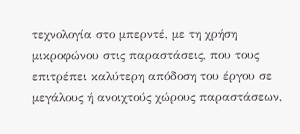τεχνολογία στο μπερντέ, με τη χρήση μικροφώνου στις παραστάσεις, που τους επιτρέπει καλύτερη απόδοση του έργου σε μεγάλους ή ανοιχτούς χώρους παραστάσεων,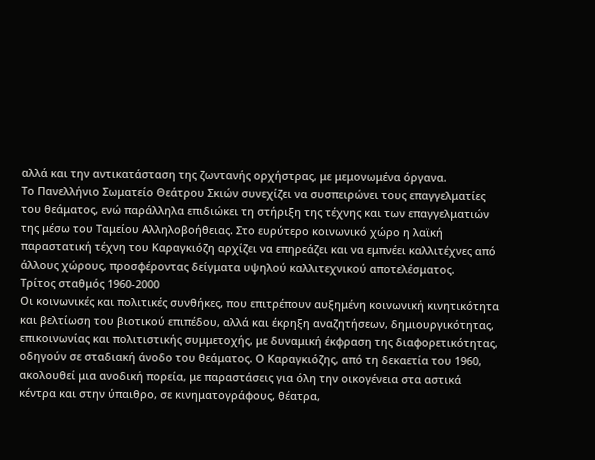αλλά και την αντικατάσταση της ζωντανής ορχήστρας, με μεμονωμένα όργανα.
Το Πανελλήνιο Σωματείο Θεάτρου Σκιών συνεχίζει να συσπειρώνει τους επαγγελματίες του θεάματος, ενώ παράλληλα επιδιώκει τη στήριξη της τέχνης και των επαγγελματιών της μέσω του Ταμείου Αλληλοβοήθειας. Στο ευρύτερο κοινωνικό χώρο η λαϊκή παραστατική τέχνη του Καραγκιόζη αρχίζει να επηρεάζει και να εμπνέει καλλιτέχνες από άλλους χώρους, προσφέροντας δείγματα υψηλού καλλιτεχνικού αποτελέσματος.
Τρίτος σταθμός 1960-2000
Οι κοινωνικές και πολιτικές συνθήκες, που επιτρέπουν αυξημένη κοινωνική κινητικότητα και βελτίωση του βιοτικού επιπέδου, αλλά και έκρηξη αναζητήσεων, δημιουργικότητας, επικοινωνίας και πολιτιστικής συμμετοχής, με δυναμική έκφραση της διαφορετικότητας, οδηγούν σε σταδιακή άνοδο του θεάματος. Ο Καραγκιόζης, από τη δεκαετία του 1960, ακολουθεί μια ανοδική πορεία, με παραστάσεις για όλη την οικογένεια στα αστικά κέντρα και στην ύπαιθρο, σε κινηματογράφους, θέατρα,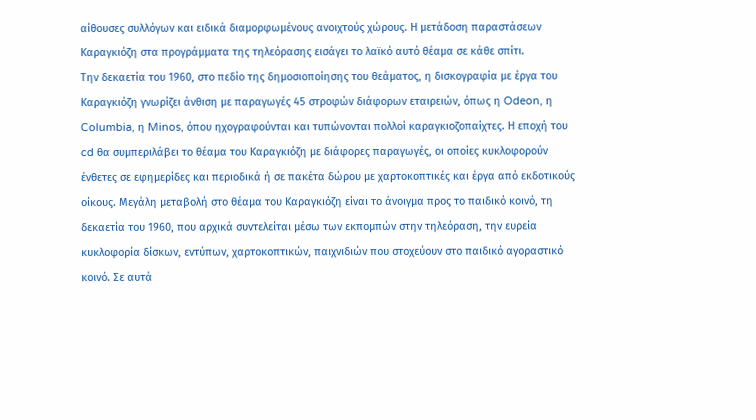αίθουσες συλλόγων και ειδικά διαμορφωμένους ανοιχτούς χώρους. Η μετάδοση παραστάσεων Καραγκιόζη στα προγράμματα της τηλεόρασης εισάγει το λαϊκό αυτό θέαμα σε κάθε σπίτι.
Την δεκαετία του 1960, στο πεδίο της δημοσιοποίησης του θεάματος, η δισκογραφία με έργα του Καραγκιόζη γνωρίζει άνθιση με παραγωγές 45 στροφών διάφορων εταιρειών, όπως η Odeon, η Columbia, η Minos, όπου ηχογραφούνται και τυπώνονται πολλοί καραγκιοζοπαίχτες. Η εποχή του cd θα συμπεριλάβει το θέαμα του Καραγκιόζη με διάφορες παραγωγές, οι οποίες κυκλοφορούν ένθετες σε εφημερίδες και περιοδικά ή σε πακέτα δώρου με χαρτοκοπτικές και έργα από εκδοτικούς οίκους. Μεγάλη μεταβολή στο θέαμα του Καραγκιόζη είναι το άνοιγμα προς το παιδικό κοινό, τη δεκαετία του 1960, που αρχικά συντελείται μέσω των εκπομπών στην τηλεόραση, την ευρεία κυκλοφορία δίσκων, εντύπων, χαρτοκοπτικών, παιχνιδιών που στοχεύουν στο παιδικό αγοραστικό κοινό. Σε αυτά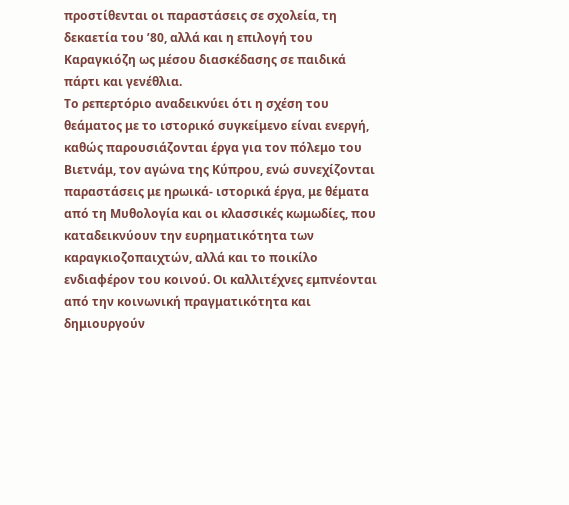προστίθενται οι παραστάσεις σε σχολεία, τη δεκαετία του ’80, αλλά και η επιλογή του Καραγκιόζη ως μέσου διασκέδασης σε παιδικά πάρτι και γενέθλια.
Το ρεπερτόριο αναδεικνύει ότι η σχέση του θεάματος με το ιστορικό συγκείμενο είναι ενεργή, καθώς παρουσιάζονται έργα για τον πόλεμο του Βιετνάμ, τον αγώνα της Κύπρου, ενώ συνεχίζονται παραστάσεις με ηρωικά- ιστορικά έργα, με θέματα από τη Μυθολογία και οι κλασσικές κωμωδίες, που καταδεικνύουν την ευρηματικότητα των καραγκιοζοπαιχτών, αλλά και το ποικίλο ενδιαφέρον του κοινού. Οι καλλιτέχνες εμπνέονται από την κοινωνική πραγματικότητα και δημιουργούν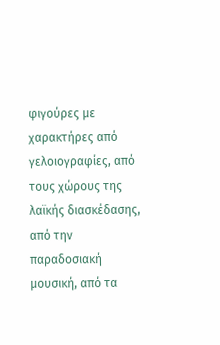φιγούρες με χαρακτήρες από γελοιογραφίες, από τους χώρους της λαϊκής διασκέδασης, από την παραδοσιακή μουσική, από τα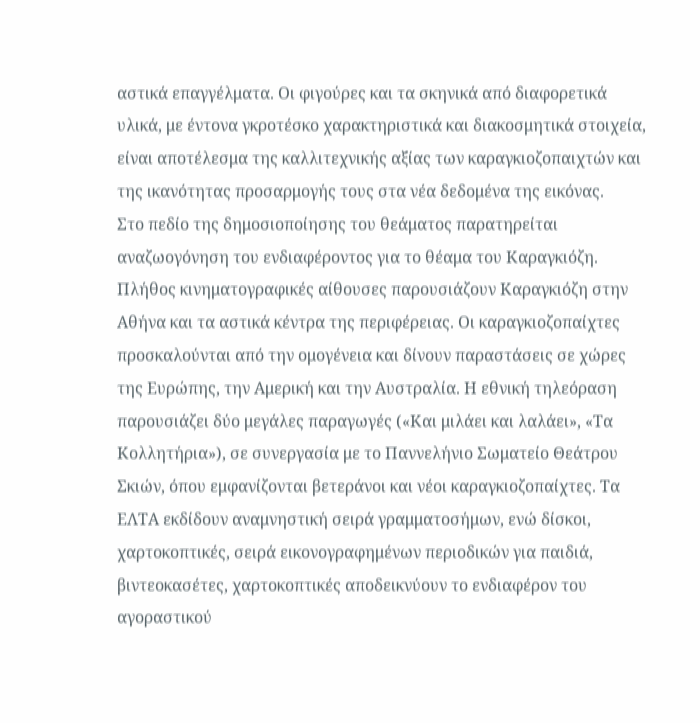αστικά επαγγέλματα. Οι φιγούρες και τα σκηνικά από διαφορετικά υλικά, με έντονα γκροτέσκο χαρακτηριστικά και διακοσμητικά στοιχεία, είναι αποτέλεσμα της καλλιτεχνικής αξίας των καραγκιοζοπαιχτών και της ικανότητας προσαρμογής τους στα νέα δεδομένα της εικόνας.
Στο πεδίο της δημοσιοποίησης του θεάματος παρατηρείται αναζωογόνηση του ενδιαφέροντος για το θέαμα του Καραγκιόζη. Πλήθος κινηματογραφικές αίθουσες παρουσιάζουν Καραγκιόζη στην Αθήνα και τα αστικά κέντρα της περιφέρειας. Οι καραγκιοζοπαίχτες προσκαλούνται από την ομογένεια και δίνουν παραστάσεις σε χώρες της Ευρώπης, την Αμερική και την Αυστραλία. Η εθνική τηλεόραση παρουσιάζει δύο μεγάλες παραγωγές («Και μιλάει και λαλάει», «Τα Κολλητήρια»), σε συνεργασία με το Παννελήνιο Σωματείο Θεάτρου Σκιών, όπου εμφανίζονται βετεράνοι και νέοι καραγκιοζοπαίχτες. Τα ΕΛΤΑ εκδίδουν αναμνηστική σειρά γραμματοσήμων, ενώ δίσκοι, χαρτοκοπτικές, σειρά εικονογραφημένων περιοδικών για παιδιά, βιντεοκασέτες, χαρτοκοπτικές αποδεικνύουν το ενδιαφέρον του αγοραστικού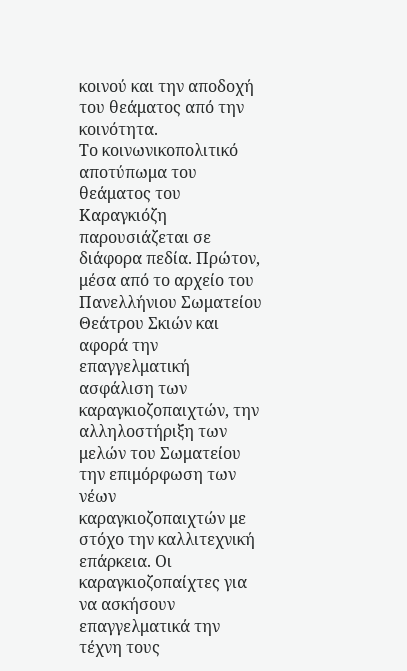κοινού και την αποδοχή του θεάματος από την κοινότητα.
Το κοινωνικοπολιτικό αποτύπωμα του θεάματος του Καραγκιόζη παρουσιάζεται σε διάφορα πεδία. Πρώτον, μέσα από το αρχείο του Πανελλήνιου Σωματείου Θεάτρου Σκιών και αφορά την επαγγελματική ασφάλιση των καραγκιοζοπαιχτών, την αλληλοστήριξη των μελών του Σωματείου την επιμόρφωση των νέων καραγκιοζοπαιχτών με στόχο την καλλιτεχνική επάρκεια. Οι καραγκιοζοπαίχτες για να ασκήσουν επαγγελματικά την τέχνη τους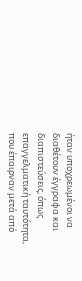ήταν υποχρεωμένοι να διαθέτουν έγγραφα και διαπιστεύσεις, όπως επαγγελματική ταυτότητα, που έπαιρναν μετά από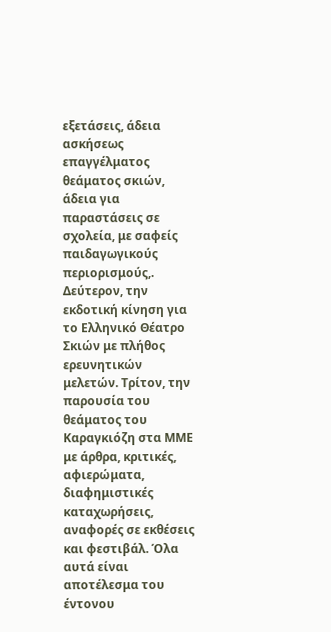εξετάσεις, άδεια ασκήσεως επαγγέλματος θεάματος σκιών, άδεια για παραστάσεις σε σχολεία, με σαφείς παιδαγωγικούς περιορισμούς,. Δεύτερον, την εκδοτική κίνηση για το Ελληνικό Θέατρο Σκιών με πλήθος ερευνητικών μελετών. Τρίτον, την παρουσία του θεάματος του Καραγκιόζη στα ΜΜΕ με άρθρα, κριτικές, αφιερώματα, διαφημιστικές καταχωρήσεις, αναφορές σε εκθέσεις και φεστιβάλ. Όλα αυτά είναι αποτέλεσμα του έντονου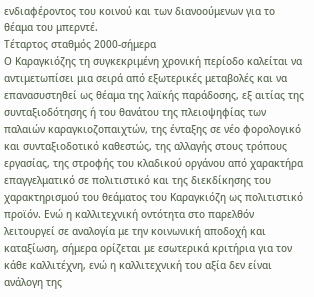ενδιαφέροντος του κοινού και των διανοούμενων για το θέαμα του μπερντέ.
Τέταρτος σταθμός 2000-σήμερα
Ο Καραγκιόζης τη συγκεκριμένη χρονική περίοδο καλείται να αντιμετωπίσει μια σειρά από εξωτερικές μεταβολές και να επανασυστηθεί ως θέαμα της λαϊκής παράδοσης, εξ αιτίας της συνταξιοδότησης ή του θανάτου της πλειοψηφίας των παλαιών καραγκιοζοπαιχτών, της ένταξης σε νέο φορολογικό και συνταξιοδοτικό καθεστώς, της αλλαγής στους τρόπους εργασίας, της στροφής του κλαδικού οργάνου από χαρακτήρα επαγγελματικό σε πολιτιστικό και της διεκδίκησης του χαρακτηρισμού του θεάματος του Καραγκιόζη ως πολιτιστικό προϊόν. Ενώ η καλλιτεχνική οντότητα στο παρελθόν λειτουργεί σε αναλογία με την κοινωνική αποδοχή και καταξίωση, σήμερα ορίζεται με εσωτερικά κριτήρια για τον κάθε καλλιτέχνη, ενώ η καλλιτεχνική του αξία δεν είναι ανάλογη της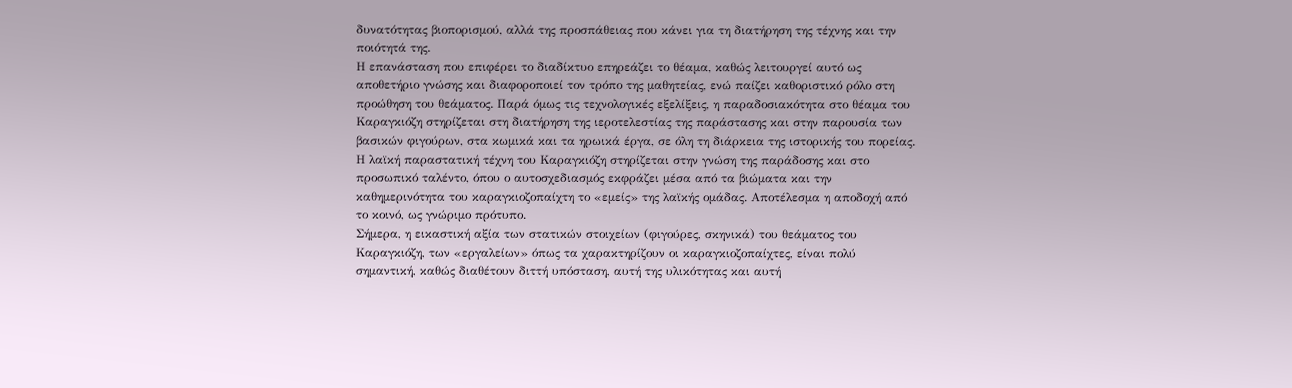δυνατότητας βιοπορισμού, αλλά της προσπάθειας που κάνει για τη διατήρηση της τέχνης και την ποιότητά της.
Η επανάσταση που επιφέρει το διαδίκτυο επηρεάζει το θέαμα, καθώς λειτουργεί αυτό ως αποθετήριο γνώσης και διαφοροποιεί τον τρόπο της μαθητείας, ενώ παίζει καθοριστικό ρόλο στη προώθηση του θεάματος. Παρά όμως τις τεχνολογικές εξελίξεις, η παραδοσιακότητα στο θέαμα του Καραγκιόζη στηρίζεται στη διατήρηση της ιεροτελεστίας της παράστασης και στην παρουσία των βασικών φιγούρων, στα κωμικά και τα ηρωικά έργα, σε όλη τη διάρκεια της ιστορικής του πορείας. Η λαϊκή παραστατική τέχνη του Καραγκιόζη στηρίζεται στην γνώση της παράδοσης και στο προσωπικό ταλέντο, όπου ο αυτοσχεδιασμός εκφράζει μέσα από τα βιώματα και την καθημερινότητα του καραγκιοζοπαίχτη το «εμείς» της λαϊκής ομάδας. Αποτέλεσμα η αποδοχή από το κοινό, ως γνώριμο πρότυπο.
Σήμερα, η εικαστική αξία των στατικών στοιχείων (φιγούρες, σκηνικά) του θεάματος του Καραγκιόζη, των «εργαλείων» όπως τα χαρακτηρίζουν οι καραγκιοζοπαίχτες, είναι πολύ σημαντική, καθώς διαθέτουν διττή υπόσταση, αυτή της υλικότητας και αυτή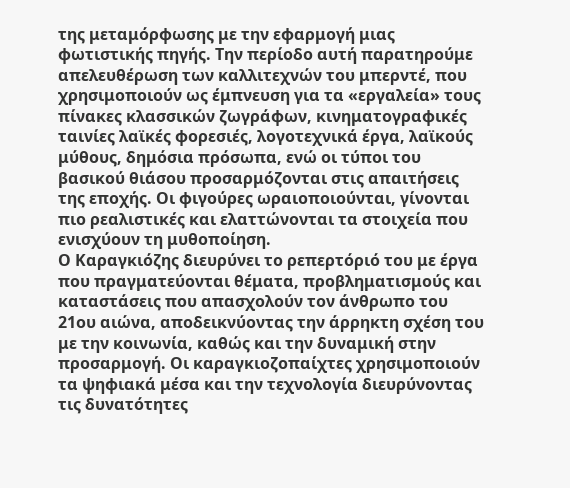της μεταμόρφωσης με την εφαρμογή μιας φωτιστικής πηγής. Την περίοδο αυτή παρατηρούμε απελευθέρωση των καλλιτεχνών του μπερντέ, που χρησιμοποιούν ως έμπνευση για τα «εργαλεία» τους πίνακες κλασσικών ζωγράφων, κινηματογραφικές ταινίες λαϊκές φορεσιές, λογοτεχνικά έργα, λαϊκούς μύθους, δημόσια πρόσωπα, ενώ οι τύποι του βασικού θιάσου προσαρμόζονται στις απαιτήσεις της εποχής. Οι φιγούρες ωραιοποιούνται, γίνονται πιο ρεαλιστικές και ελαττώνονται τα στοιχεία που ενισχύουν τη μυθοποίηση.
Ο Καραγκιόζης διευρύνει το ρεπερτόριό του με έργα που πραγματεύονται θέματα, προβληματισμούς και καταστάσεις που απασχολούν τον άνθρωπο του 21ου αιώνα, αποδεικνύοντας την άρρηκτη σχέση του με την κοινωνία, καθώς και την δυναμική στην προσαρμογή. Οι καραγκιοζοπαίχτες χρησιμοποιούν τα ψηφιακά μέσα και την τεχνολογία διευρύνοντας τις δυνατότητες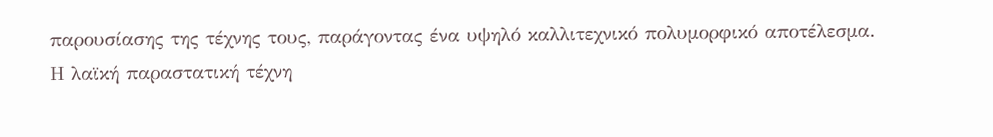παρουσίασης της τέχνης τους, παράγοντας ένα υψηλό καλλιτεχνικό πολυμορφικό αποτέλεσμα.
Η λαϊκή παραστατική τέχνη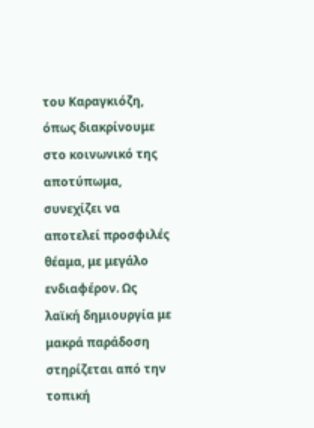του Καραγκιόζη, όπως διακρίνουμε στο κοινωνικό της αποτύπωμα, συνεχίζει να αποτελεί προσφιλές θέαμα, με μεγάλο ενδιαφέρον. Ως λαϊκή δημιουργία με μακρά παράδοση στηρίζεται από την τοπική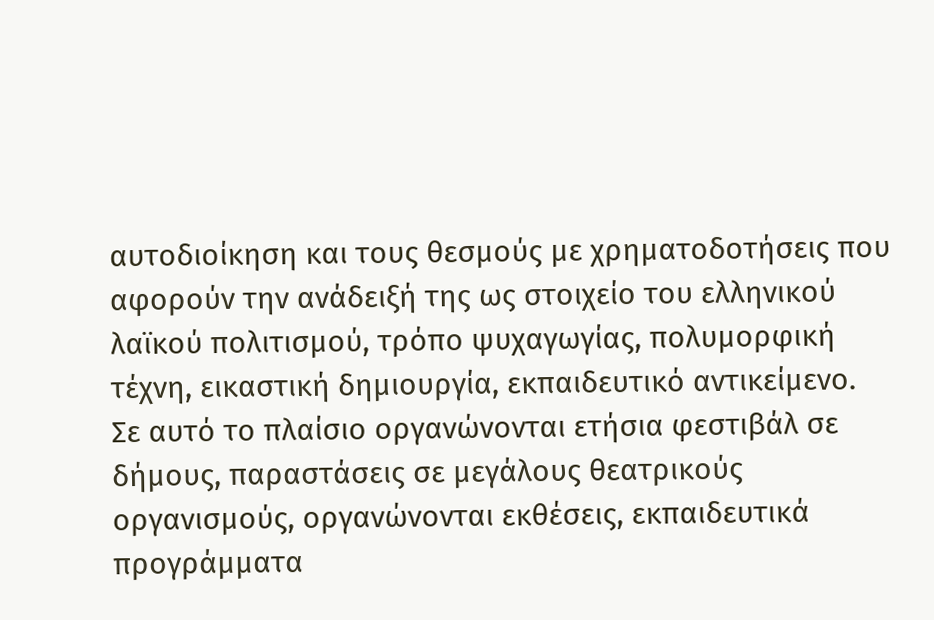αυτοδιοίκηση και τους θεσμούς με χρηματοδοτήσεις που αφορούν την ανάδειξή της ως στοιχείο του ελληνικού λαϊκού πολιτισμού, τρόπο ψυχαγωγίας, πολυμορφική τέχνη, εικαστική δημιουργία, εκπαιδευτικό αντικείμενο.
Σε αυτό το πλαίσιο οργανώνονται ετήσια φεστιβάλ σε δήμους, παραστάσεις σε μεγάλους θεατρικούς οργανισμούς, οργανώνονται εκθέσεις, εκπαιδευτικά προγράμματα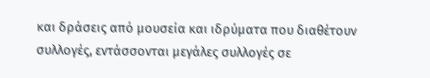και δράσεις από μουσεία και ιδρύματα που διαθέτουν συλλογές, εντάσσονται μεγάλες συλλογές σε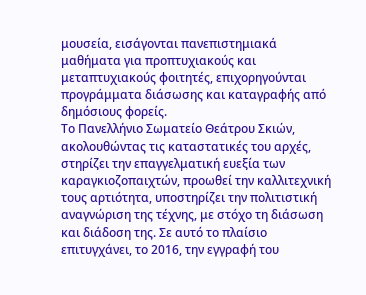μουσεία, εισάγονται πανεπιστημιακά μαθήματα για προπτυχιακούς και μεταπτυχιακούς φοιτητές, επιχορηγούνται προγράμματα διάσωσης και καταγραφής από δημόσιους φορείς.
Το Πανελλήνιο Σωματείο Θεάτρου Σκιών, ακολουθώντας τις καταστατικές του αρχές, στηρίζει την επαγγελματική ευεξία των καραγκιοζοπαιχτών, προωθεί την καλλιτεχνική τους αρτιότητα, υποστηρίζει την πολιτιστική αναγνώριση της τέχνης, με στόχο τη διάσωση και διάδοση της. Σε αυτό το πλαίσιο επιτυγχάνει, το 2016, την εγγραφή του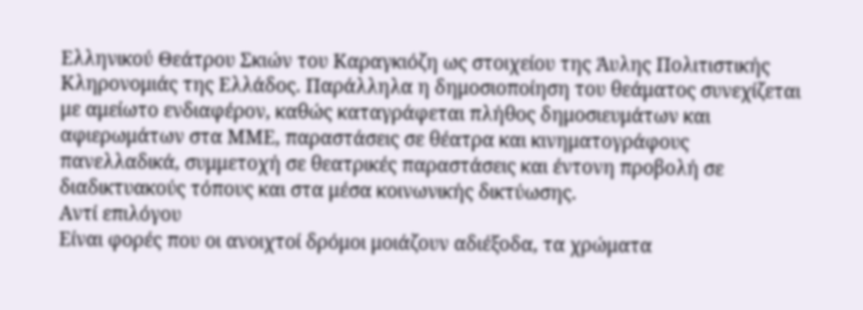Ελληνικού Θεάτρου Σκιών του Καραγκιόζη ως στοιχείου της Άυλης Πολιτιστικής Κληρονομιάς της Ελλάδος. Παράλληλα η δημοσιοποίηση του θεάματος συνεχίζεται με αμείωτο ενδιαφέρον, καθώς καταγράφεται πλήθος δημοσιευμάτων και αφιερωμάτων στα ΜΜΕ, παραστάσεις σε θέατρα και κινηματογράφους πανελλαδικά, συμμετοχή σε θεατρικές παραστάσεις και έντονη προβολή σε διαδικτυακούς τόπους και στα μέσα κοινωνικής δικτύωσης.
Αντί επιλόγου
Είναι φορές που οι ανοιχτοί δρόμοι μοιάζουν αδιέξοδα, τα χρώματα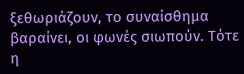ξεθωριάζουν, το συναίσθημα βαραίνει, οι φωνές σιωπούν. Τότε η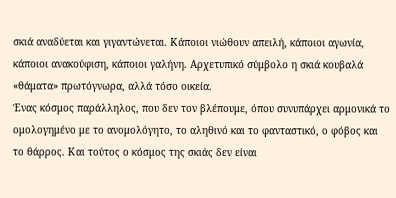σκιά αναδύεται και γιγαντώνεται. Κάποιοι νιώθουν απειλή, κάποιοι αγωνία, κάποιοι ανακούφιση, κάποιοι γαλήνη. Αρχετυπικό σύμβολο η σκιά κουβαλά «θάματα» πρωτόγνωρα, αλλά τόσο οικεία.
Ένας κόσμος παράλληλος, που δεν τον βλέπουμε, όπου συνυπάρχει αρμονικά το ομολογημένο με το ανομολόγητο, το αληθινό και το φανταστικό, ο φόβος και το θάρρος. Και τούτος ο κόσμος της σκιάς δεν είναι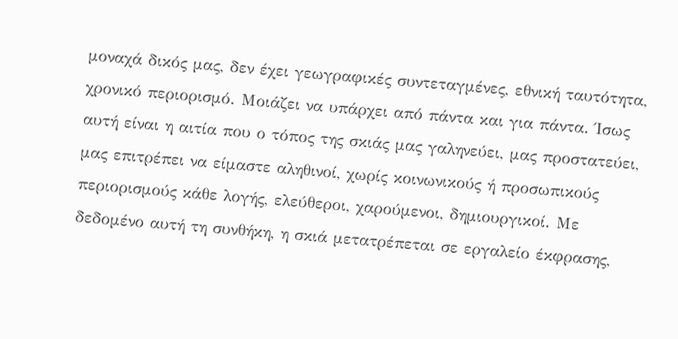μοναχά δικός μας, δεν έχει γεωγραφικές συντεταγμένες, εθνική ταυτότητα, χρονικό περιορισμό. Μοιάζει να υπάρχει από πάντα και για πάντα. Ίσως αυτή είναι η αιτία που ο τόπος της σκιάς μας γαληνεύει, μας προστατεύει, μας επιτρέπει να είμαστε αληθινοί, χωρίς κοινωνικούς ή προσωπικούς περιορισμούς κάθε λογής, ελεύθεροι, χαρούμενοι, δημιουργικοί. Με δεδομένο αυτή τη συνθήκη, η σκιά μετατρέπεται σε εργαλείο έκφρασης,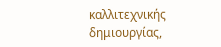καλλιτεχνικής δημιουργίας,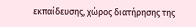εκπαίδευσης, χώρος διατήρησης της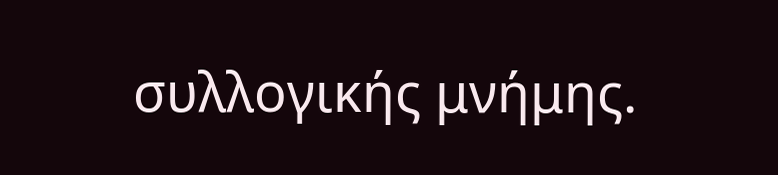συλλογικής μνήμης.